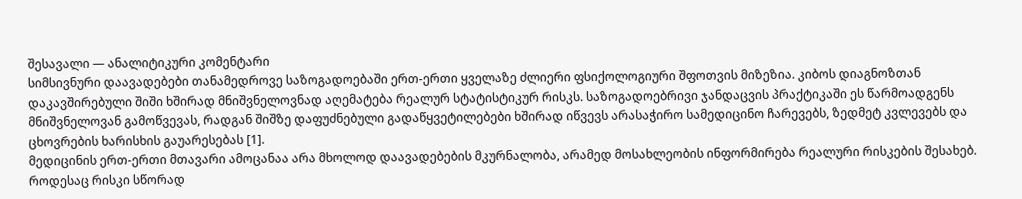შესავალი — ანალიტიკური კომენტარი
სიმსივნური დაავადებები თანამედროვე საზოგადოებაში ერთ-ერთი ყველაზე ძლიერი ფსიქოლოგიური შფოთვის მიზეზია. კიბოს დიაგნოზთან დაკავშირებული შიში ხშირად მნიშვნელოვნად აღემატება რეალურ სტატისტიკურ რისკს. საზოგადოებრივი ჯანდაცვის პრაქტიკაში ეს წარმოადგენს მნიშვნელოვან გამოწვევას, რადგან შიშზე დაფუძნებული გადაწყვეტილებები ხშირად იწვევს არასაჭირო სამედიცინო ჩარევებს, ზედმეტ კვლევებს და ცხოვრების ხარისხის გაუარესებას [1].
მედიცინის ერთ-ერთი მთავარი ამოცანაა არა მხოლოდ დაავადებების მკურნალობა, არამედ მოსახლეობის ინფორმირება რეალური რისკების შესახებ. როდესაც რისკი სწორად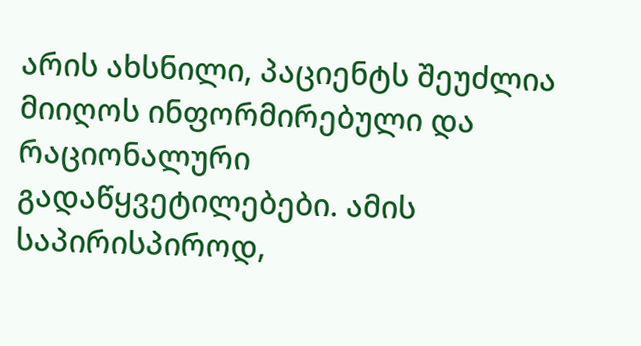არის ახსნილი, პაციენტს შეუძლია მიიღოს ინფორმირებული და რაციონალური გადაწყვეტილებები. ამის საპირისპიროდ,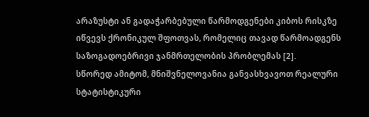არაზუსტი ან გადაჭარბებული წარმოდგენები კიბოს რისკზე იწვევს ქრონიკულ შფოთვას, რომელიც თავად წარმოადგენს საზოგადოებრივი ჯანმრთელობის პრობლემას [2].
სწორედ ამიტომ, მნიშვნელოვანია განვასხვავოთ რეალური სტატისტიკური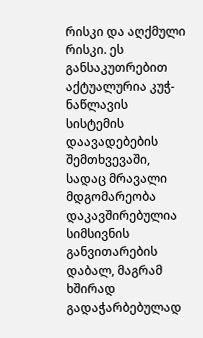რისკი და აღქმული რისკი. ეს განსაკუთრებით აქტუალურია კუჭ-ნაწლავის სისტემის დაავადებების შემთხვევაში, სადაც მრავალი მდგომარეობა დაკავშირებულია სიმსივნის განვითარების დაბალ, მაგრამ ხშირად გადაჭარბებულად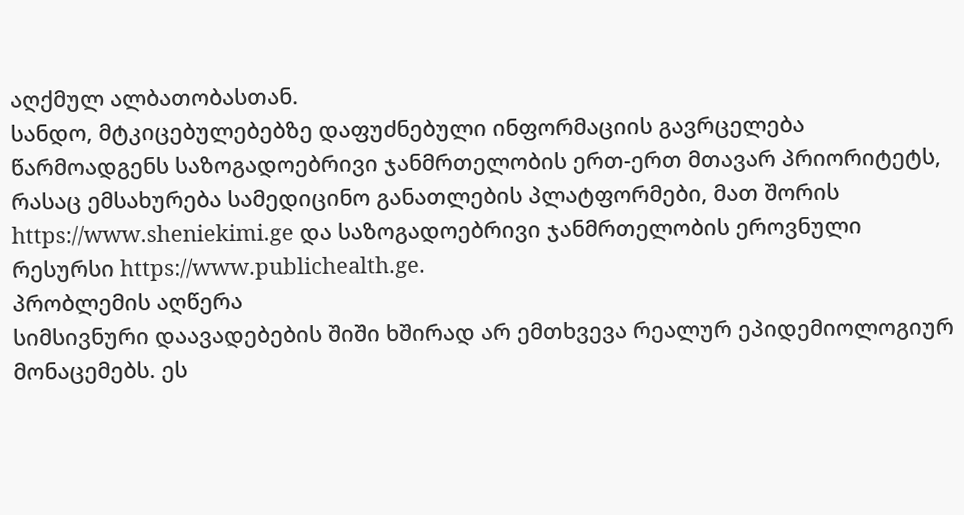აღქმულ ალბათობასთან.
სანდო, მტკიცებულებებზე დაფუძნებული ინფორმაციის გავრცელება წარმოადგენს საზოგადოებრივი ჯანმრთელობის ერთ-ერთ მთავარ პრიორიტეტს, რასაც ემსახურება სამედიცინო განათლების პლატფორმები, მათ შორის https://www.sheniekimi.ge და საზოგადოებრივი ჯანმრთელობის ეროვნული რესურსი https://www.publichealth.ge.
პრობლემის აღწერა
სიმსივნური დაავადებების შიში ხშირად არ ემთხვევა რეალურ ეპიდემიოლოგიურ მონაცემებს. ეს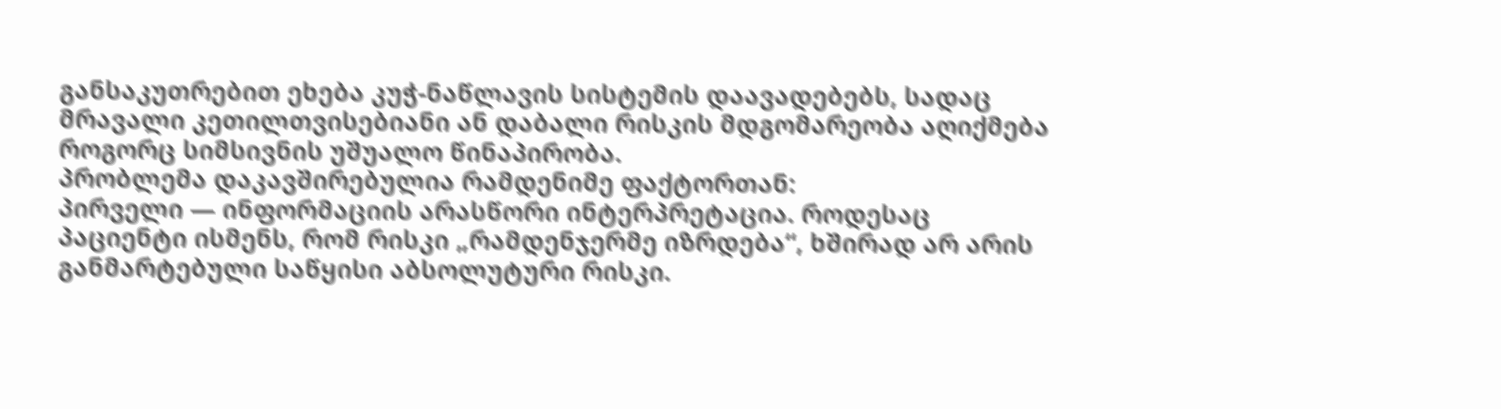განსაკუთრებით ეხება კუჭ-ნაწლავის სისტემის დაავადებებს, სადაც მრავალი კეთილთვისებიანი ან დაბალი რისკის მდგომარეობა აღიქმება როგორც სიმსივნის უშუალო წინაპირობა.
პრობლემა დაკავშირებულია რამდენიმე ფაქტორთან:
პირველი — ინფორმაციის არასწორი ინტერპრეტაცია. როდესაც პაციენტი ისმენს, რომ რისკი „რამდენჯერმე იზრდება“, ხშირად არ არის განმარტებული საწყისი აბსოლუტური რისკი.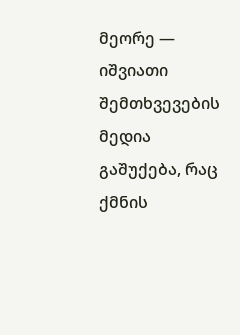მეორე — იშვიათი შემთხვევების მედია გაშუქება, რაც ქმნის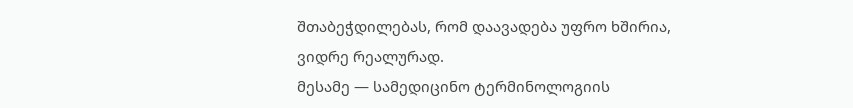შთაბეჭდილებას, რომ დაავადება უფრო ხშირია, ვიდრე რეალურად.
მესამე — სამედიცინო ტერმინოლოგიის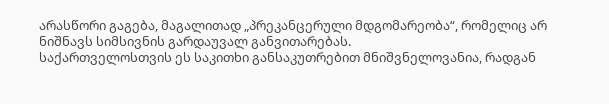არასწორი გაგება, მაგალითად „პრეკანცერული მდგომარეობა“, რომელიც არ ნიშნავს სიმსივნის გარდაუვალ განვითარებას.
საქართველოსთვის ეს საკითხი განსაკუთრებით მნიშვნელოვანია, რადგან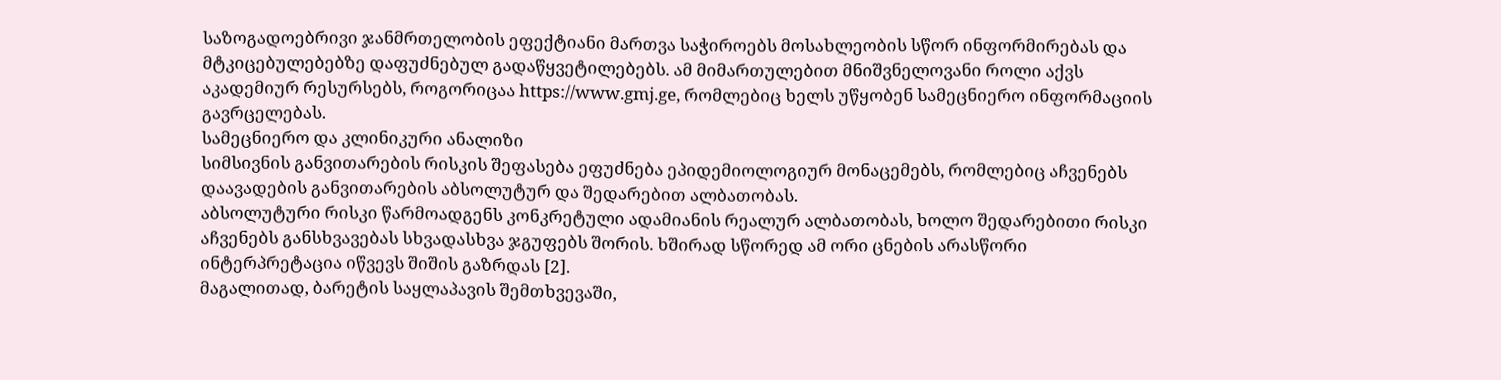საზოგადოებრივი ჯანმრთელობის ეფექტიანი მართვა საჭიროებს მოსახლეობის სწორ ინფორმირებას და მტკიცებულებებზე დაფუძნებულ გადაწყვეტილებებს. ამ მიმართულებით მნიშვნელოვანი როლი აქვს აკადემიურ რესურსებს, როგორიცაა https://www.gmj.ge, რომლებიც ხელს უწყობენ სამეცნიერო ინფორმაციის გავრცელებას.
სამეცნიერო და კლინიკური ანალიზი
სიმსივნის განვითარების რისკის შეფასება ეფუძნება ეპიდემიოლოგიურ მონაცემებს, რომლებიც აჩვენებს დაავადების განვითარების აბსოლუტურ და შედარებით ალბათობას.
აბსოლუტური რისკი წარმოადგენს კონკრეტული ადამიანის რეალურ ალბათობას, ხოლო შედარებითი რისკი აჩვენებს განსხვავებას სხვადასხვა ჯგუფებს შორის. ხშირად სწორედ ამ ორი ცნების არასწორი ინტერპრეტაცია იწვევს შიშის გაზრდას [2].
მაგალითად, ბარეტის საყლაპავის შემთხვევაში,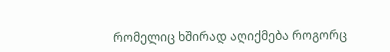რომელიც ხშირად აღიქმება როგორც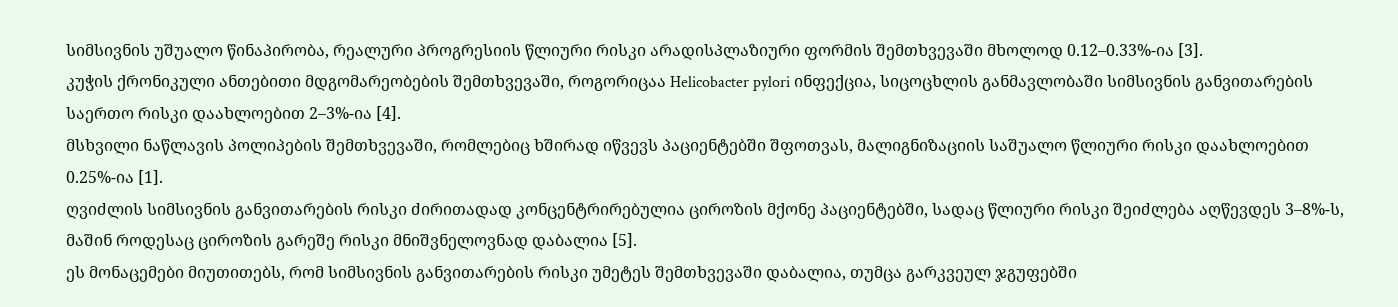სიმსივნის უშუალო წინაპირობა, რეალური პროგრესიის წლიური რისკი არადისპლაზიური ფორმის შემთხვევაში მხოლოდ 0.12–0.33%-ია [3].
კუჭის ქრონიკული ანთებითი მდგომარეობების შემთხვევაში, როგორიცაა Helicobacter pylori ინფექცია, სიცოცხლის განმავლობაში სიმსივნის განვითარების საერთო რისკი დაახლოებით 2–3%-ია [4].
მსხვილი ნაწლავის პოლიპების შემთხვევაში, რომლებიც ხშირად იწვევს პაციენტებში შფოთვას, მალიგნიზაციის საშუალო წლიური რისკი დაახლოებით 0.25%-ია [1].
ღვიძლის სიმსივნის განვითარების რისკი ძირითადად კონცენტრირებულია ციროზის მქონე პაციენტებში, სადაც წლიური რისკი შეიძლება აღწევდეს 3–8%-ს, მაშინ როდესაც ციროზის გარეშე რისკი მნიშვნელოვნად დაბალია [5].
ეს მონაცემები მიუთითებს, რომ სიმსივნის განვითარების რისკი უმეტეს შემთხვევაში დაბალია, თუმცა გარკვეულ ჯგუფებში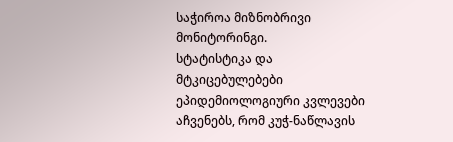საჭიროა მიზნობრივი მონიტორინგი.
სტატისტიკა და მტკიცებულებები
ეპიდემიოლოგიური კვლევები აჩვენებს, რომ კუჭ-ნაწლავის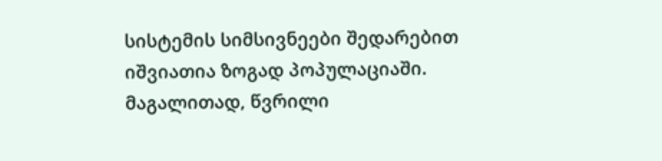სისტემის სიმსივნეები შედარებით იშვიათია ზოგად პოპულაციაში.
მაგალითად, წვრილი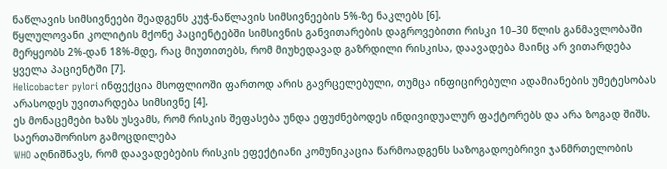ნაწლავის სიმსივნეები შეადგენს კუჭ-ნაწლავის სიმსივნეების 5%-ზე ნაკლებს [6].
წყლულოვანი კოლიტის მქონე პაციენტებში სიმსივნის განვითარების დაგროვებითი რისკი 10–30 წლის განმავლობაში მერყეობს 2%-დან 18%-მდე, რაც მიუთითებს, რომ მიუხედავად გაზრდილი რისკისა, დაავადება მაინც არ ვითარდება ყველა პაციენტში [7].
Helicobacter pylori ინფექცია მსოფლიოში ფართოდ არის გავრცელებული, თუმცა ინფიცირებული ადამიანების უმეტესობას არასოდეს უვითარდება სიმსივნე [4].
ეს მონაცემები ხაზს უსვამს, რომ რისკის შეფასება უნდა ეფუძნებოდეს ინდივიდუალურ ფაქტორებს და არა ზოგად შიშს.
საერთაშორისო გამოცდილება
WHO აღნიშნავს, რომ დაავადებების რისკის ეფექტიანი კომუნიკაცია წარმოადგენს საზოგადოებრივი ჯანმრთელობის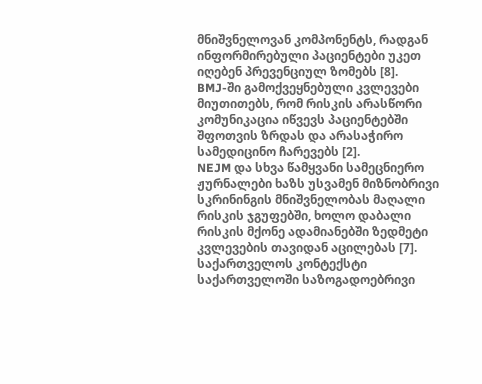მნიშვნელოვან კომპონენტს, რადგან ინფორმირებული პაციენტები უკეთ იღებენ პრევენციულ ზომებს [8].
BMJ-ში გამოქვეყნებული კვლევები მიუთითებს, რომ რისკის არასწორი კომუნიკაცია იწვევს პაციენტებში შფოთვის ზრდას და არასაჭირო სამედიცინო ჩარევებს [2].
NEJM და სხვა წამყვანი სამეცნიერო ჟურნალები ხაზს უსვამენ მიზნობრივი სკრინინგის მნიშვნელობას მაღალი რისკის ჯგუფებში, ხოლო დაბალი რისკის მქონე ადამიანებში ზედმეტი კვლევების თავიდან აცილებას [7].
საქართველოს კონტექსტი
საქართველოში საზოგადოებრივი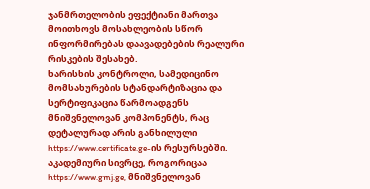ჯანმრთელობის ეფექტიანი მართვა მოითხოვს მოსახლეობის სწორ ინფორმირებას დაავადებების რეალური რისკების შესახებ.
ხარისხის კონტროლი, სამედიცინო მომსახურების სტანდარტიზაცია და სერტიფიკაცია წარმოადგენს მნიშვნელოვან კომპონენტს, რაც დეტალურად არის განხილული https://www.certificate.ge-ის რესურსებში.
აკადემიური სივრცე, როგორიცაა https://www.gmj.ge, მნიშვნელოვან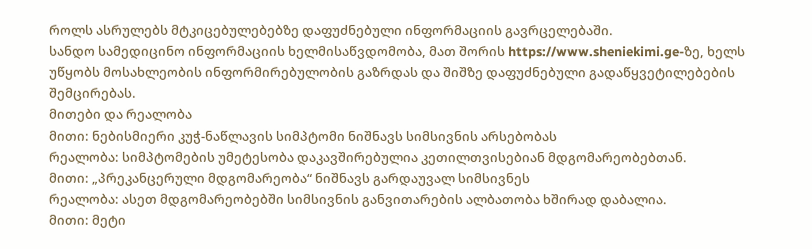როლს ასრულებს მტკიცებულებებზე დაფუძნებული ინფორმაციის გავრცელებაში.
სანდო სამედიცინო ინფორმაციის ხელმისაწვდომობა, მათ შორის https://www.sheniekimi.ge-ზე, ხელს უწყობს მოსახლეობის ინფორმირებულობის გაზრდას და შიშზე დაფუძნებული გადაწყვეტილებების შემცირებას.
მითები და რეალობა
მითი: ნებისმიერი კუჭ-ნაწლავის სიმპტომი ნიშნავს სიმსივნის არსებობას
რეალობა: სიმპტომების უმეტესობა დაკავშირებულია კეთილთვისებიან მდგომარეობებთან.
მითი: „პრეკანცერული მდგომარეობა“ ნიშნავს გარდაუვალ სიმსივნეს
რეალობა: ასეთ მდგომარეობებში სიმსივნის განვითარების ალბათობა ხშირად დაბალია.
მითი: მეტი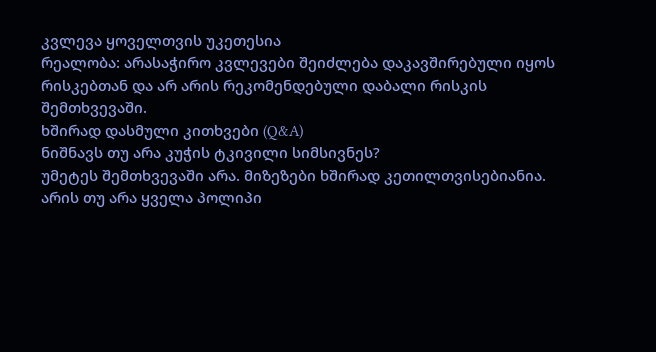კვლევა ყოველთვის უკეთესია
რეალობა: არასაჭირო კვლევები შეიძლება დაკავშირებული იყოს რისკებთან და არ არის რეკომენდებული დაბალი რისკის შემთხვევაში.
ხშირად დასმული კითხვები (Q&A)
ნიშნავს თუ არა კუჭის ტკივილი სიმსივნეს?
უმეტეს შემთხვევაში არა. მიზეზები ხშირად კეთილთვისებიანია.
არის თუ არა ყველა პოლიპი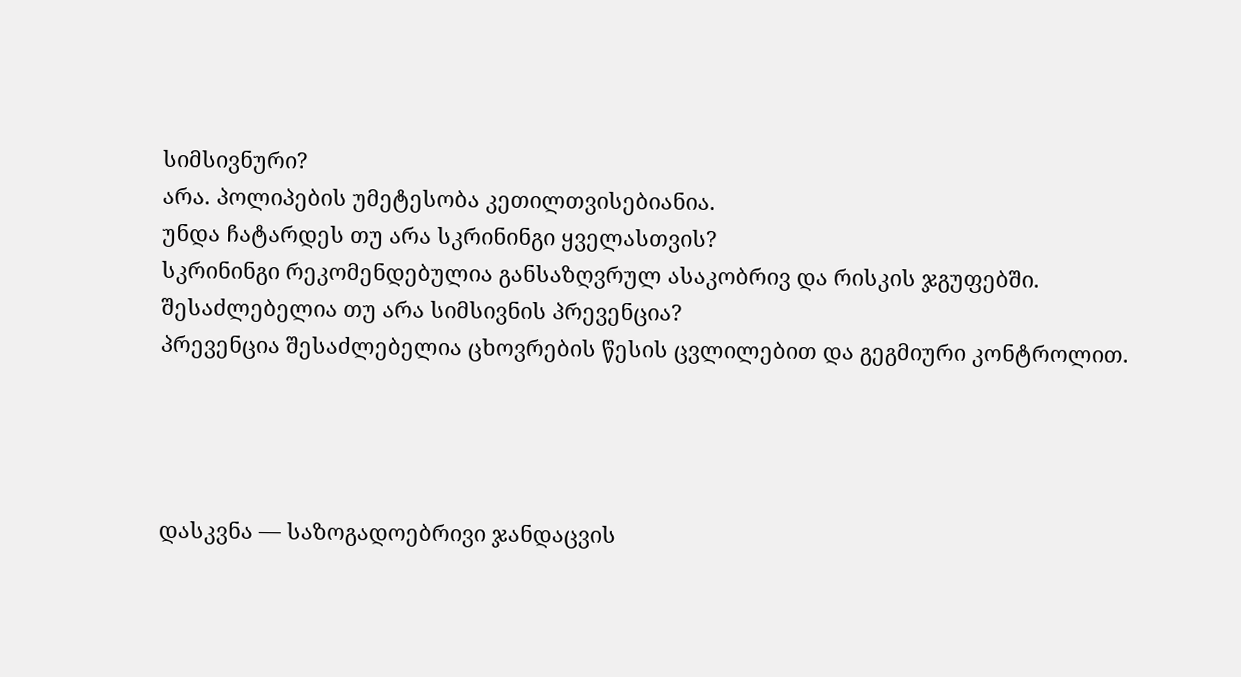სიმსივნური?
არა. პოლიპების უმეტესობა კეთილთვისებიანია.
უნდა ჩატარდეს თუ არა სკრინინგი ყველასთვის?
სკრინინგი რეკომენდებულია განსაზღვრულ ასაკობრივ და რისკის ჯგუფებში.
შესაძლებელია თუ არა სიმსივნის პრევენცია?
პრევენცია შესაძლებელია ცხოვრების წესის ცვლილებით და გეგმიური კონტროლით.




დასკვნა — საზოგადოებრივი ჯანდაცვის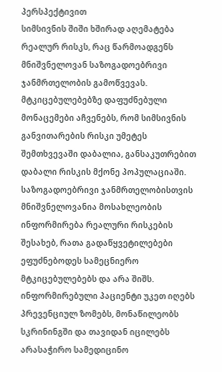პერსპექტივით
სიმსივნის შიში ხშირად აღემატება რეალურ რისკს, რაც წარმოადგენს მნიშვნელოვან საზოგადოებრივი ჯანმრთელობის გამოწვევას. მტკიცებულებებზე დაფუძნებული მონაცემები აჩვენებს, რომ სიმსივნის განვითარების რისკი უმეტეს შემთხვევაში დაბალია, განსაკუთრებით დაბალი რისკის მქონე პოპულაციაში.
საზოგადოებრივი ჯანმრთელობისთვის მნიშვნელოვანია მოსახლეობის ინფორმირება რეალური რისკების შესახებ, რათა გადაწყვეტილებები ეფუძნებოდეს სამეცნიერო მტკიცებულებებს და არა შიშს.
ინფორმირებული პაციენტი უკეთ იღებს პრევენციულ ზომებს, მონაწილეობს სკრინინგში და თავიდან იცილებს არასაჭირო სამედიცინო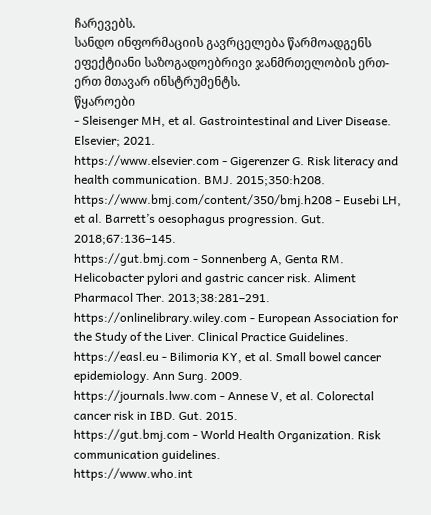ჩარევებს.
სანდო ინფორმაციის გავრცელება წარმოადგენს ეფექტიანი საზოგადოებრივი ჯანმრთელობის ერთ-ერთ მთავარ ინსტრუმენტს.
წყაროები
- Sleisenger MH, et al. Gastrointestinal and Liver Disease. Elsevier; 2021.
https://www.elsevier.com - Gigerenzer G. Risk literacy and health communication. BMJ. 2015;350:h208.
https://www.bmj.com/content/350/bmj.h208 - Eusebi LH, et al. Barrett’s oesophagus progression. Gut. 2018;67:136–145.
https://gut.bmj.com - Sonnenberg A, Genta RM. Helicobacter pylori and gastric cancer risk. Aliment Pharmacol Ther. 2013;38:281–291.
https://onlinelibrary.wiley.com - European Association for the Study of the Liver. Clinical Practice Guidelines.
https://easl.eu - Bilimoria KY, et al. Small bowel cancer epidemiology. Ann Surg. 2009.
https://journals.lww.com - Annese V, et al. Colorectal cancer risk in IBD. Gut. 2015.
https://gut.bmj.com - World Health Organization. Risk communication guidelines.
https://www.who.int